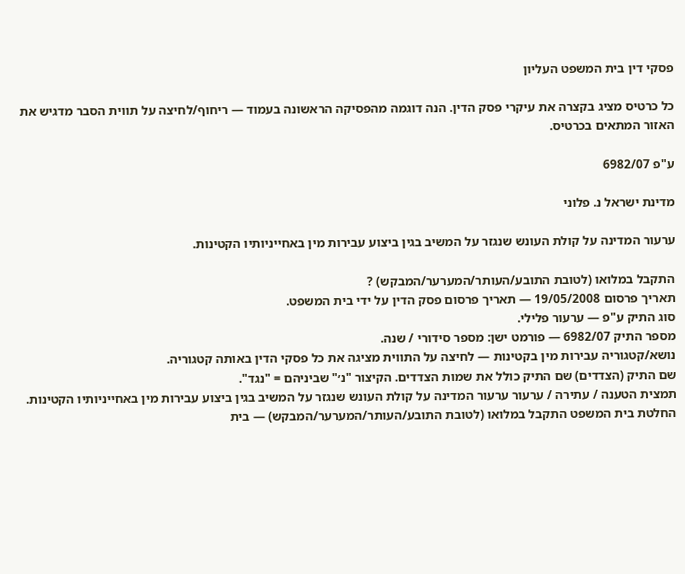פסקי דין בית המשפט העליון

כל כרטיס מציג בקצרה את עיקרי פסק הדין. הנה דוגמה מהפסיקה הראשונה בעמוד — ריחוף/לחיצה על תווית הסבר מדגיש את האזור המתאים בכרטיס.

ע"פ 6982/07

מדינת ישראל נ. פלוני

ערעור המדינה על קולת העונש שנגזר על המשיב בגין ביצוע עבירות מין באחייניותיו הקטינות.

התקבל במלואו (לטובת התובע/העותר/המערער/המבקש) ?
תאריך פרסום 19/05/2008 — תאריך פרסום פסק הדין על ידי בית המשפט.
סוג התיק ע"פ — ערעור פלילי.
מספר התיק 6982/07 — פורמט ישן: מספר סידורי / שנה.
נושא/קטגוריה עבירות מין בקטינות — לחיצה על התווית מציגה את כל פסקי הדין באותה קטגוריה.
שם התיק (הצדדים) שם התיק כולל את שמות הצדדים. הקיצור "נ׳" שביניהם = "נגד".
תמצית הטענה / עתירה / ערעור ערעור המדינה על קולת העונש שנגזר על המשיב בגין ביצוע עבירות מין באחייניותיו הקטינות.
החלטת בית המשפט התקבל במלואו (לטובת התובע/העותר/המערער/המבקש) — בית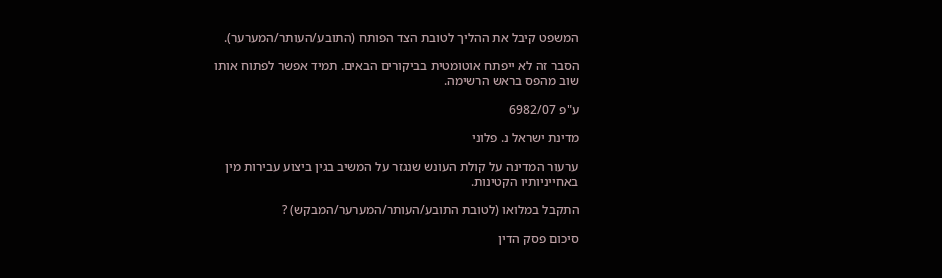המשפט קיבל את ההליך לטובת הצד הפותח (התובע/העותר/המערער).

הסבר זה לא ייפתח אוטומטית בביקורים הבאים. תמיד אפשר לפתוח אותו שוב מהפס בראש הרשימה.

ע"פ 6982/07

מדינת ישראל נ. פלוני

ערעור המדינה על קולת העונש שנגזר על המשיב בגין ביצוע עבירות מין באחייניותיו הקטינות.

התקבל במלואו (לטובת התובע/העותר/המערער/המבקש) ?

סיכום פסק הדין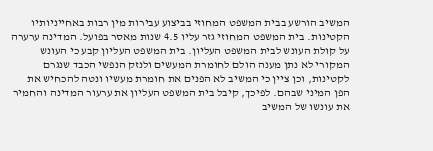המשיב הורשע בבית המשפט המחוזי בביצוע עבירות מין רבות באחייניותיו הקטינות. בית המשפט המחוזי גזר עליו 4.5 שנות מאסר בפועל. המדינה ערערה על קולת העונש לבית המשפט העליון. בית המשפט העליון קבע כי העונש המקורי לא נתן מענה הולם לחומרת המעשים ולנזק הנפשי הכבד שנגרם לקטינות, וכן ציין כי המשיב לא הפנים את חומרת מעשיו ונטה להכחיש את הפן המיני שבהם. לפיכך, קיבל בית המשפט העליון את ערעור המדינה והחמיר את עונשו של המשיב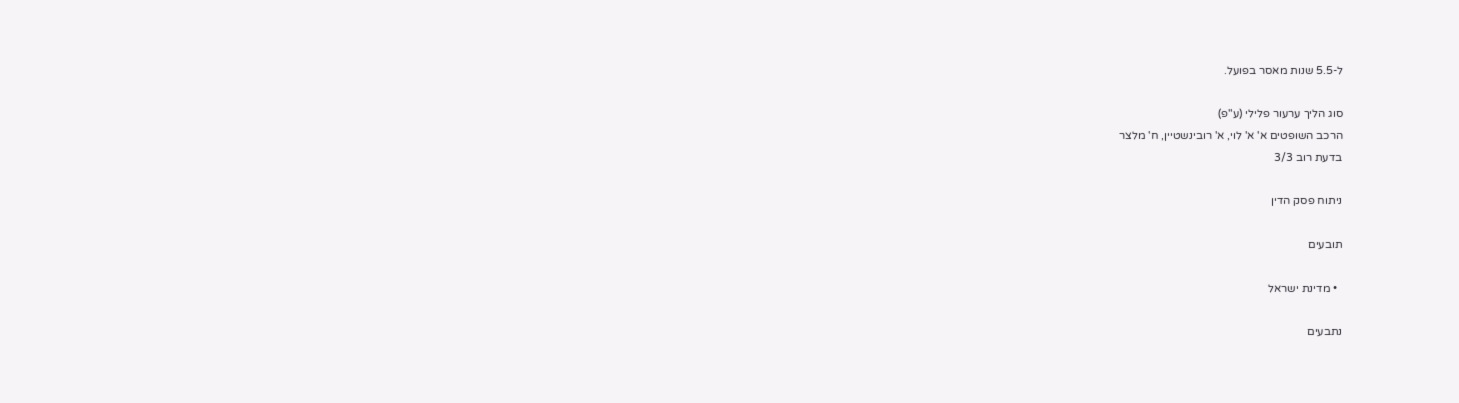ל-5.5 שנות מאסר בפועל.

סוג הליך ערעור פלילי (ע"פ)
הרכב השופטים א' א' לוי, א' רובינשטיין, ח' מלצר
בדעת רוב 3/3

ניתוח פסק הדין

תובעים

  • מדינת ישראל

נתבעים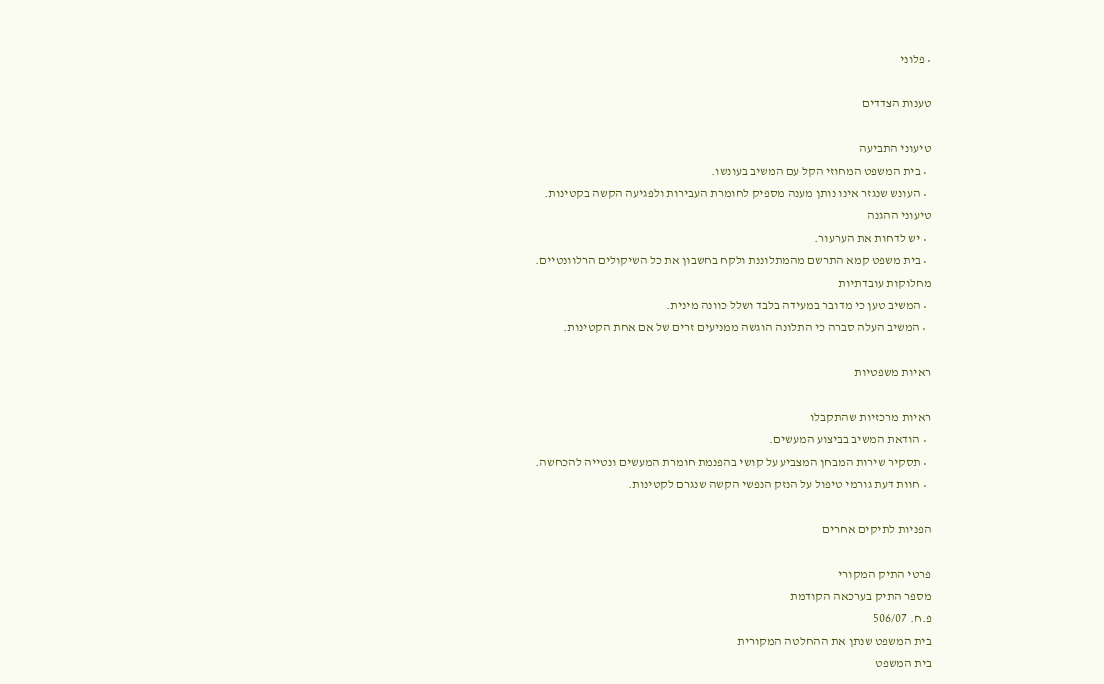• פלוני

טענות הצדדים

טיעוני התביעה
  • בית המשפט המחוזי הקל עם המשיב בעונשו.
  • העונש שנגזר אינו נותן מענה מספיק לחומרת העבירות ולפגיעה הקשה בקטינות.
טיעוני ההגנה
  • יש לדחות את הערעור.
  • בית משפט קמא התרשם מהמתלוננת ולקח בחשבון את כל השיקולים הרלוונטיים.
מחלוקות עובדתיות
  • המשיב טען כי מדובר במעידה בלבד ושלל כוונה מינית.
  • המשיב העלה סברה כי התלונה הוגשה ממניעים זרים של אם אחת הקטינות.

ראיות משפטיות

ראיות מרכזיות שהתקבלו
  • הודאת המשיב בביצוע המעשים.
  • תסקיר שירות המבחן המצביע על קושי בהפנמת חומרת המעשים ונטייה להכחשה.
  • חוות דעת גורמי טיפול על הנזק הנפשי הקשה שנגרם לקטינות.

הפניות לתיקים אחרים

פרטי התיק המקורי
מספר התיק בערכאה הקודמת
פ.ח. 506/07
בית המשפט שנתן את ההחלטה המקורית
בית המשפט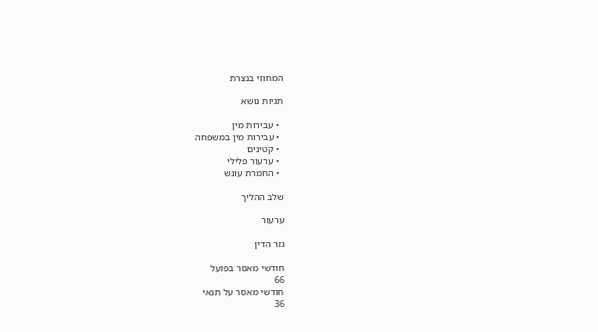המחוזי בנצרת

תגיות נושא

  • עבירות מין
  • עבירות מין במשפחה
  • קטינים
  • ערעור פלילי
  • החמרת עונש

שלב ההליך

ערעור

גזר הדין

חודשי מאסר בפועל
66
חודשי מאסר על תנאי
36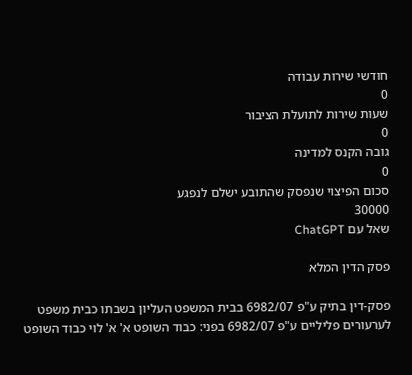חודשי שירות עבודה
0
שעות שירות לתועלת הציבור
0
גובה הקנס למדינה
0
סכום הפיצוי שנפסק שהתובע ישלם לנפגע
30000
שאל עם ChatGPT

פסק הדין המלא

פסק-דין בתיק ע"פ 6982/07 בבית המשפט העליון בשבתו כבית משפט לערעורים פליליים ע"פ 6982/07 בפני: כבוד השופט א' א' לוי כבוד השופט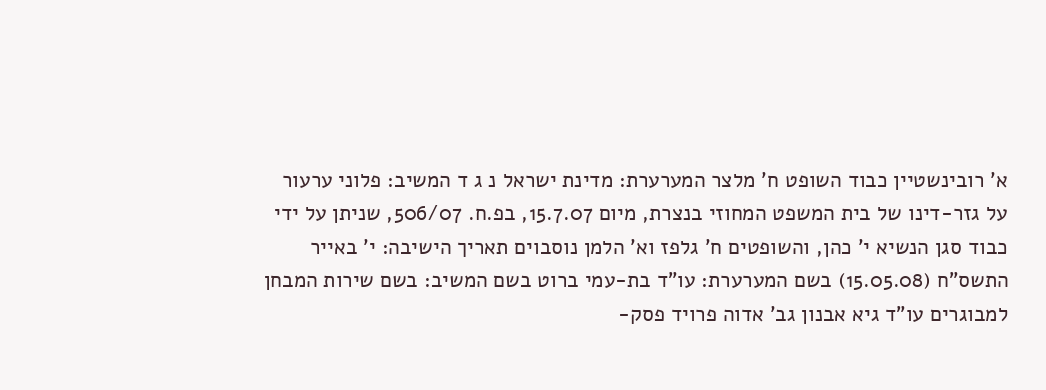א' רובינשטיין כבוד השופט ח' מלצר המערערת: מדינת ישראל נ ג ד המשיב: פלוני ערעור על גזר-דינו של בית המשפט המחוזי בנצרת, מיום 15.7.07, בפ.ח. 506/07, שניתן על ידי כבוד סגן הנשיא י' כהן, והשופטים ח' גלפז וא' הלמן נוסבוים תאריך הישיבה: י' באייר התשס"ח (15.05.08) בשם המערערת: עו"ד בת-עמי ברוט בשם המשיב: בשם שירות המבחן למבוגרים עו"ד גיא אבנון גב' אדוה פרויד פסק-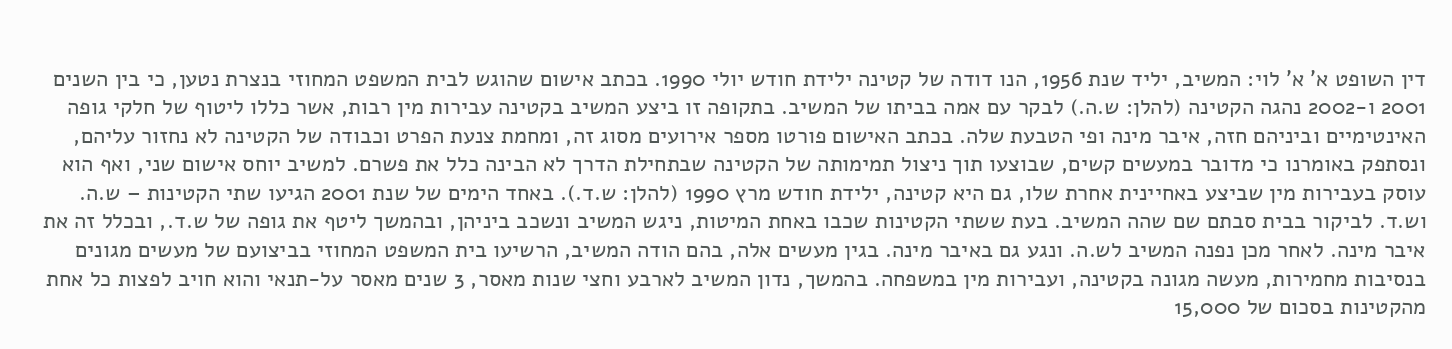דין השופט א' א' לוי: המשיב, יליד שנת 1956, הנו דודה של קטינה ילידת חודש יולי 1990. בכתב אישום שהוגש לבית המשפט המחוזי בנצרת נטען, כי בין השנים 2001 ו-2002 נהגה הקטינה (להלן: ש.ה.) לבקר עם אמה בביתו של המשיב. בתקופה זו ביצע המשיב בקטינה עבירות מין רבות, אשר כללו ליטוף של חלקי גופה האינטימיים וביניהם חזה, איבר מינה ופי הטבעת שלה. בכתב האישום פורטו מספר אירועים מסוג זה, ומחמת צנעת הפרט וכבודה של הקטינה לא נחזור עליהם, ונסתפק באומרנו כי מדובר במעשים קשים, שבוצעו תוך ניצול תמימותה של הקטינה שבתחילת הדרך לא הבינה כלל את פשרם. למשיב יוחס אישום שני, ואף הוא עוסק בעבירות מין שביצע באחיינית אחרת שלו, גם היא קטינה, ילידת חודש מרץ 1990 (להלן: ש.ד.). באחד הימים של שנת 2001 הגיעו שתי הקטינות – ש.ה. וש.ד. לביקור בבית סבתם שם שהה המשיב. בעת ששתי הקטינות שכבו באחת המיטות, ניגש המשיב ונשכב ביניהן, ובהמשך ליטף את גופה של ש.ד., ובכלל זה את איבר מינה. לאחר מכן נפנה המשיב לש.ה. ונגע גם באיבר מינה. בגין מעשים אלה, בהם הודה המשיב, הרשיעו בית המשפט המחוזי בביצועם של מעשים מגונים בנסיבות מחמירות, מעשה מגונה בקטינה, ועבירות מין במשפחה. בהמשך, נדון המשיב לארבע וחצי שנות מאסר, 3 שנים מאסר על-תנאי והוא חויב לפצות כל אחת מהקטינות בסכום של 15,000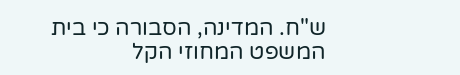ש"ח. המדינה, הסבורה כי בית המשפט המחוזי הקל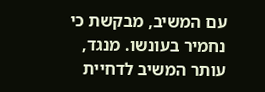עם המשיב, מבקשת כי נחמיר בעונשו. מנגד, עותר המשיב לדחיית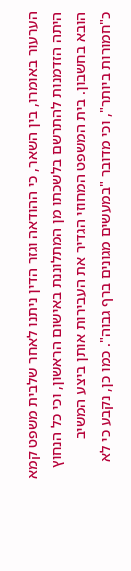הערעור באומרו, בין השאר, כי ההודאה וגזר הדין ניתנו לאחר שלבית משפט קמא היתה הזדמנות להתרשם בלשכתו מן המתלוננת באישום הראשון, וכי כל הנחוץ הובא בחשבון. בית המשפט המחוזי הגדיר את העבירות אותן ביצע המשיב כ"חמורות ביותר", וכי מדובר "במעשים מגונים ברף גבוה". כמו כן, נקבע כי לא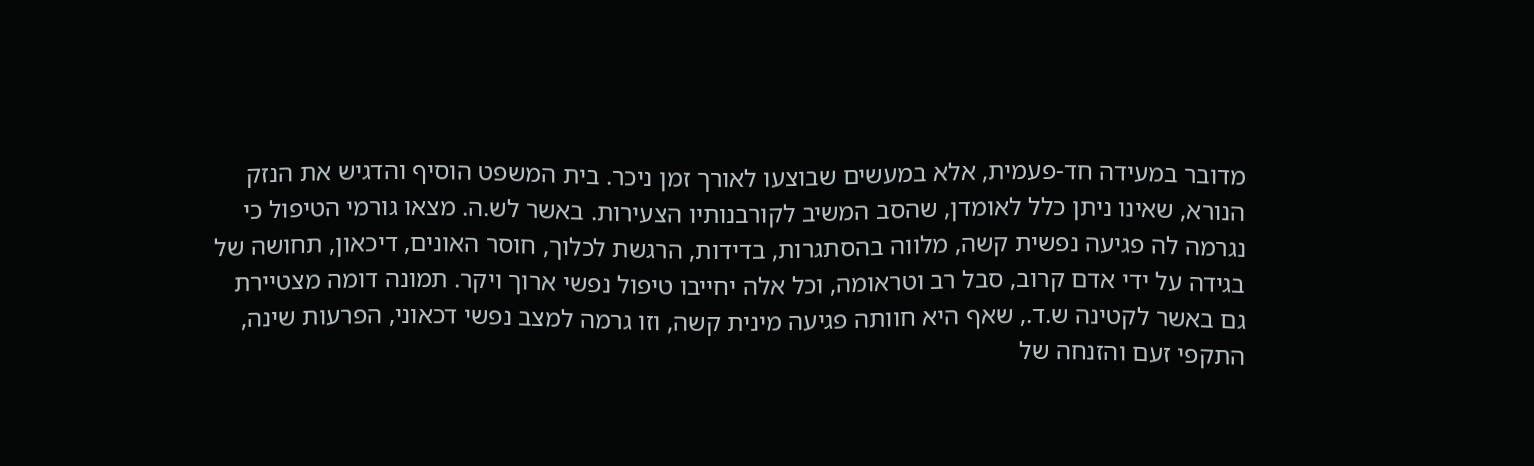מדובר במעידה חד-פעמית, אלא במעשים שבוצעו לאורך זמן ניכר. בית המשפט הוסיף והדגיש את הנזק הנורא, שאינו ניתן כלל לאומדן, שהסב המשיב לקורבנותיו הצעירות. באשר לש.ה. מצאו גורמי הטיפול כי נגרמה לה פגיעה נפשית קשה, מלווה בהסתגרות, בדידות, הרגשת לכלוך, חוסר האונים, דיכאון, תחושה של בגידה על ידי אדם קרוב, סבל רב וטראומה, וכל אלה יחייבו טיפול נפשי ארוך ויקר. תמונה דומה מצטיירת גם באשר לקטינה ש.ד., שאף היא חוותה פגיעה מינית קשה, וזו גרמה למצב נפשי דכאוני, הפרעות שינה, התקפי זעם והזנחה של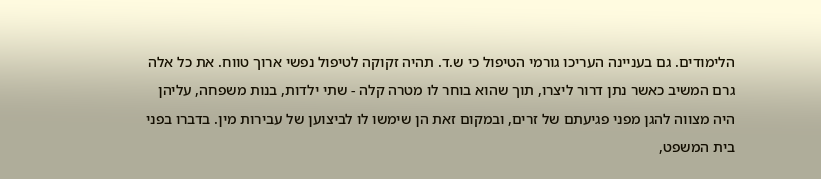הלימודים. גם בעניינה העריכו גורמי הטיפול כי ש.ד. תהיה זקוקה לטיפול נפשי ארוך טווח. את כל אלה גרם המשיב כאשר נתן דרור ליצרו, תוך שהוא בוחר לו מטרה קלה - שתי ילדות, בנות משפחה, עליהן היה מצווה להגן מפני פגיעתם של זרים, ובמקום זאת הן שימשו לו לביצוען של עבירות מין. בדברו בפני בית המשפט,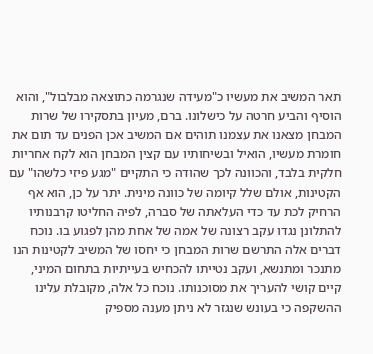תאר המשיב את מעשיו כ"מעידה שנגרמה כתוצאה מבלבול", והוא הוסיף והביע חרטה על כישלונו. ברם, מעיון בתסקירו של שרות המבחן מצאנו את עצמנו תוהים אם המשיב אכן הפנים עד תום את חומרת מעשיו, הואיל ובשיחותיו עם קצין המבחן הוא לקח אחריות חלקית בלבד, והכוונה לכך שהודה כי התקיים "מגע פיזי כלשהו" עם הקטינות, אולם שלל קיומה של כוונה מינית. יתר על כן, הוא אף הרחיק לכת עד כדי העלאתה של סברה, לפיה החליטו קרבנותיו להתלונן נגדו עקב רצונה של אמה של אחת מהן לפגוע בו. נוכח דברים אלה התרשם שרות המבחן כי יחסו של המשיב לקטינות הנו מתנכר ומתנשא, ועקב נטייתו להכחיש בעייתיות בתחום המיני, קיים קושי להעריך את מסוכנותו. נוכח כל אלה, מקובלת עלינו ההשקפה כי בעונש שנגזר לא ניתן מענה מספיק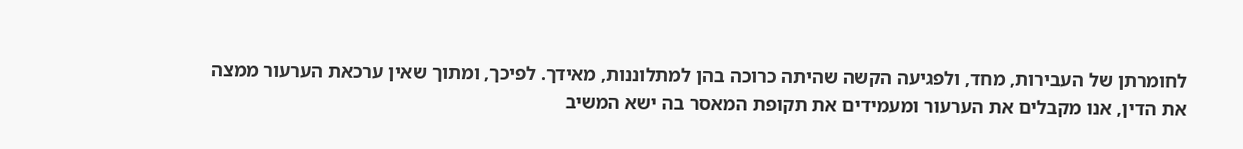לחומרתן של העבירות, מחד, ולפגיעה הקשה שהיתה כרוכה בהן למתלוננות, מאידך. לפיכך, ומתוך שאין ערכאת הערעור ממצה את הדין, אנו מקבלים את הערעור ומעמידים את תקופת המאסר בה ישא המשיב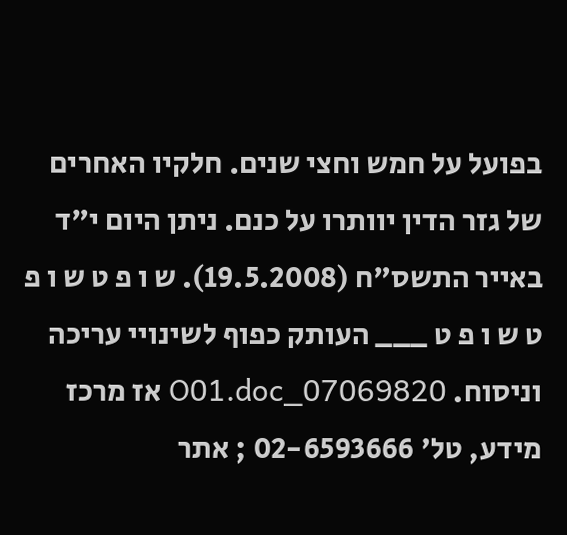בפועל על חמש וחצי שנים. חלקיו האחרים של גזר הדין יוותרו על כנם. ניתן היום י"ד באייר התשס"ח (19.5.2008). ש ו פ ט ש ו פ ט ש ו פ ט ___ העותק כפוף לשינויי עריכה וניסוח. 07069820_O01.doc אז מרכז מידע, טל' 02-6593666 ; אתר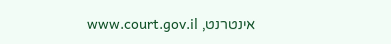אינטרנט, www.court.gov.il